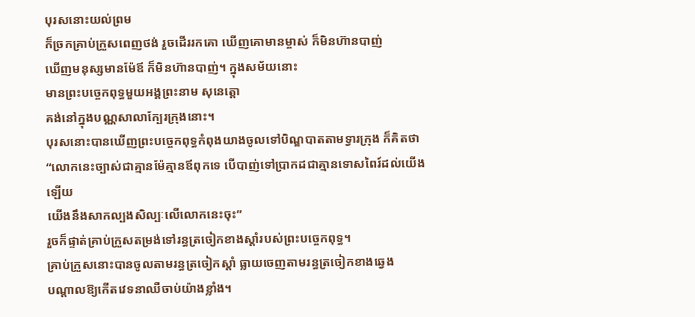បុរសនោះយល់ព្រម
ក៏ច្រកគ្រាប់ក្រួសពេញថង់ រួចដើររកគោ ឃើញគោមានម្ចាស់ ក៏មិនហ៊ានបាញ់
ឃើញមនុស្សមានម៉ែឪ ក៏មិនហ៊ានបាញ់។ ក្នុងសម័យនោះ
មានព្រះបច្ចេកពុទ្ធមួយអង្គព្រះនាម សុនេត្តោ
គង់នៅក្នុងបណ្ណសាលាក្បែរក្រុងនោះ។
បុរសនោះបានឃើញព្រះបច្ចេកពុទ្ធកំពុងយាងចូលទៅបិណ្ឌបាតតាមទ្វារក្រុង ក៏គិតថា
“លោកនេះច្បាស់ជាគ្មានម៉ែគ្មានឪពុកទេ បើបាញ់ទៅប្រាកដជាគ្មានទោសពៃរ៍ដល់យើងឡើយ
យើងនឹងសាកល្បងសិល្បៈលើលោកនេះចុះ”
រួចក៏ផ្ទាត់គ្រាប់ក្រួសតម្រង់ទៅរន្ធត្រចៀកខាងស្ដាំរបស់ព្រះបច្ចេកពុទ្ធ។
គ្រាប់ក្រួសនោះបានចូលតាមរន្ធត្រចៀកស្ដាំ ធ្លាយចេញតាមរន្ធត្រចៀកខាងឆ្វេង
បណ្ដាលឱ្យកើតវេទនាឈឺចាប់យ៉ាងខ្លាំង។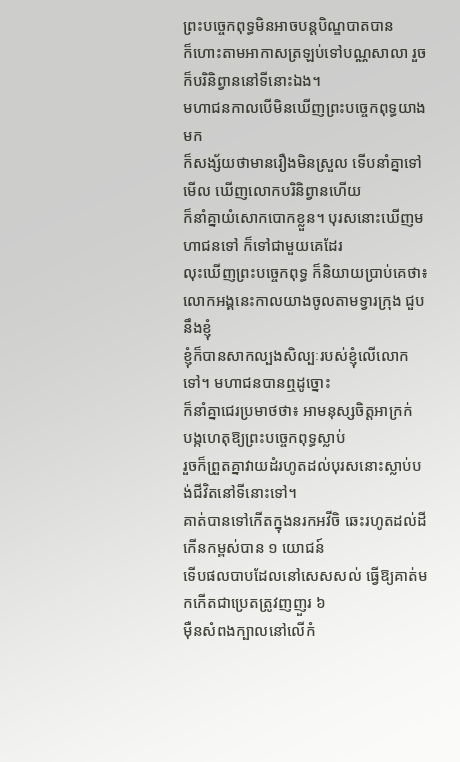ព្រះបច្ចេកពុទ្ធមិនអាចបន្តបិណ្ឌបាតបាន
ក៏ហោះតាមអាកាសត្រឡប់ទៅបណ្ណសាលា រួចក៏បរិនិព្វាននៅទីនោះឯង។
មហាជនកាលបើមិនឃើញព្រះបច្ចេកពុទ្ធយាងមក
ក៏សង្ស័យថាមានរឿងមិនស្រួល ទើបនាំគ្នាទៅមើល ឃើញលោកបរិនិព្វានហើយ
ក៏នាំគ្នាយំសោកបោកខ្លួន។ បុរសនោះឃើញមហាជនទៅ ក៏ទៅជាមួយគេដែរ
លុះឃើញព្រះបច្ចេកពុទ្ធ ក៏និយាយប្រាប់គេថា៖
លោកអង្គនេះកាលយាងចូលតាមទ្វារក្រុង ជួបនឹងខ្ញុំ
ខ្ញុំក៏បានសាកល្បងសិល្បៈរបស់ខ្ញុំលើលោកទៅ។ មហាជនបានឮដូច្នោះ
ក៏នាំគ្នាជេរប្រមាថថា៖ អាមនុស្សចិត្តអាក្រក់
បង្កហេតុឱ្យព្រះបច្ចេកពុទ្ធស្លាប់
រួចក៏ព្រួតគ្នាវាយដំរហូតដល់បុរសនោះស្លាប់បង់ជីវិតនៅទីនោះទៅ។
គាត់បានទៅកើតក្នុងនរកអវីចិ ឆេះរហូតដល់ដីកើនកម្ពស់បាន ១ យោជន៍
ទើបផលបាបដែលនៅសេសសល់ ធ្វើឱ្យគាត់មកកើតជាប្រេតត្រូវញញួរ ៦
ម៉ឺនសំពងក្បាលនៅលើកំ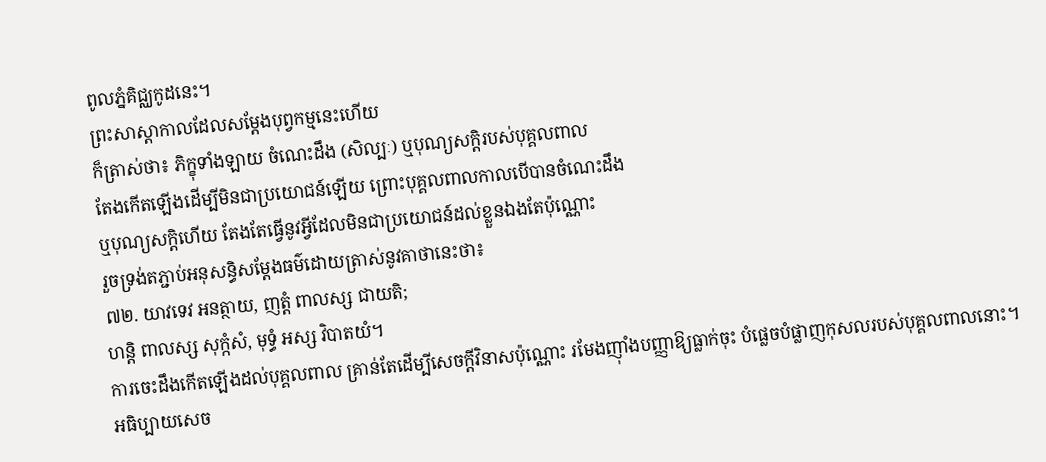ពូលភ្នំគិជ្ឈកូដនេះ។
ព្រះសាស្តាកាលដែលសម្ដែងបុព្វកម្មនេះហើយ
ក៏ត្រាស់ថា៖ ភិក្ខុទាំងឡាយ ចំណេះដឹង (សិល្បៈ) ឬបុណ្យសក្តិរបស់បុគ្គលពាល
តែងកើតឡើងដើម្បីមិនជាប្រយោជន៍ឡើយ ព្រោះបុគ្គលពាលកាលបើបានចំណេះដឹង
ឬបុណ្យសក្តិហើយ តែងតែធ្វើនូវអ្វីដែលមិនជាប្រយោជន៍ដល់ខ្លួនឯងតែប៉ុណ្ណោះ
រួចទ្រង់តភ្ជាប់អនុសន្ធិសម្ដែងធម៌ដោយត្រាស់នូវគាថានេះថា៖
៧២. យាវទេវ អនត្ថាយ, ញត្តំ ពាលស្ស ជាយតិ;
ហន្តិ ពាលស្ស សុក្កំសំ, មុទ្ធំ អស្ស វិបាតយំ។
ការចេះដឹងកើតឡើងដល់បុគ្គលពាល គ្រាន់តែដើម្បីសេចក្តីវិនាសប៉ុណ្ណោះ រមែងញ៉ាំងបញ្ញាឱ្យធ្លាក់ចុះ បំផ្លេចបំផ្លាញកុសលរបស់បុគ្គលពាលនោះ។
អធិប្បាយសេច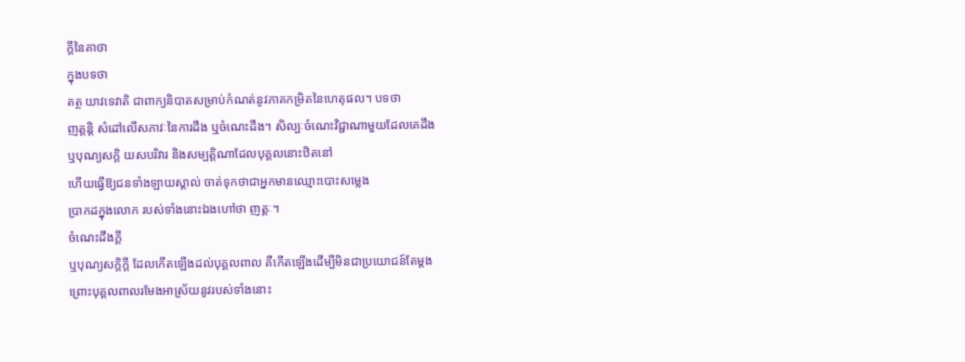ក្ដីនៃគាថា
ក្នុងបទថា
តត្ថ យាវទេវាតិ ជាពាក្យនិបាតសម្រាប់កំណត់នូវភាគកម្រិតនៃហេតុផល។ បទថា
ញត្តន្តិ សំដៅលើសភាវៈនៃការដឹង ឬចំណេះដឹង។ សិល្បៈចំណេះវិជ្ជាណាមួយដែលគេដឹង
ឬបុណ្យសក្តិ យសបរិវារ និងសម្បត្តិណាដែលបុគ្គលនោះឋិតនៅ
ហើយធ្វើឱ្យជនទាំងឡាយស្គាល់ ចាត់ទុកថាជាអ្នកមានឈ្មោះបោះសម្លេង
ប្រាកដក្នុងលោក របស់ទាំងនោះឯងហៅថា ញត្តៈ។
ចំណេះដឹងក្តី
ឬបុណ្យសក្តិក្តី ដែលកើតឡើងដល់បុគ្គលពាល គឺកើតឡើងដើម្បីមិនជាប្រយោជន៍តែម្ដង
ព្រោះបុគ្គលពាលរមែងអាស្រ័យនូវរបស់ទាំងនោះ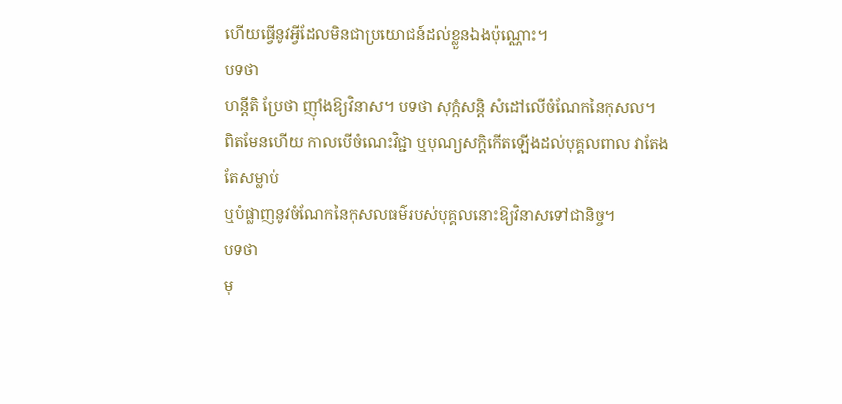ហើយធ្វើនូវអ្វីដែលមិនជាប្រយោជន៍ដល់ខ្លួនឯងប៉ុណ្ណោះ។
បទថា
ហន្តីតិ ប្រែថា ញ៉ាំងឱ្យវិនាស។ បទថា សុក្កំសន្តិ សំដៅលើចំណែកនៃកុសល។
ពិតមែនហើយ កាលបើចំណេះវិជ្ជា ឬបុណ្យសក្តិកើតឡើងដល់បុគ្គលពាល វាតែងតែសម្លាប់
ឬបំផ្លាញនូវចំណែកនៃកុសលធម៌របស់បុគ្គលនោះឱ្យវិនាសទៅជានិច្ច។
បទថា
មុ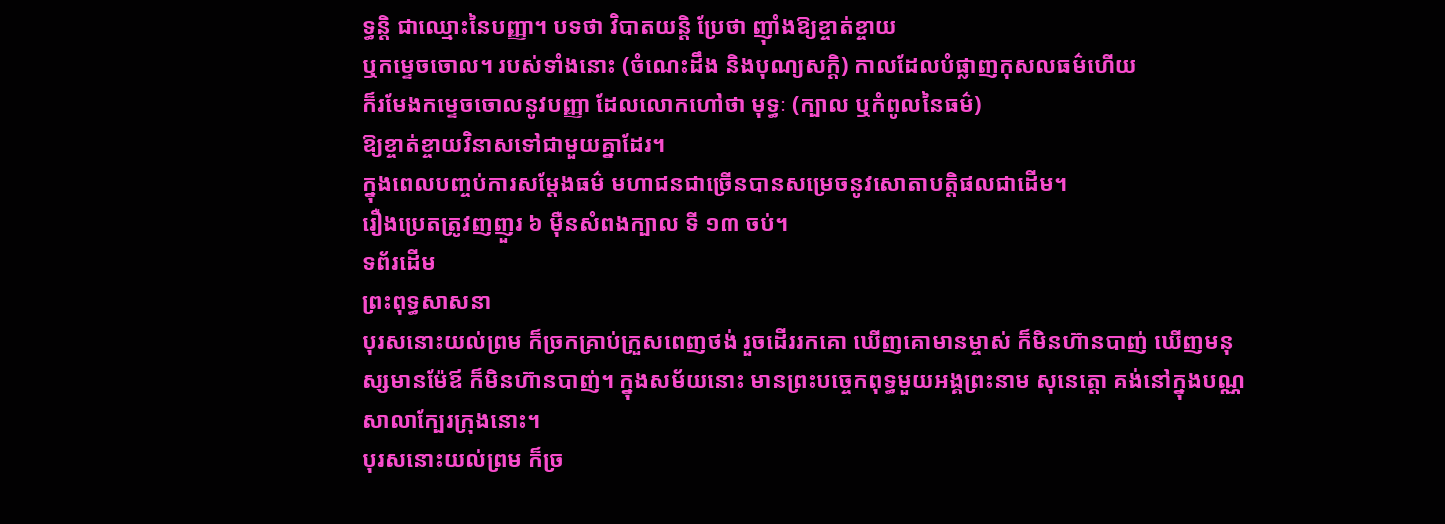ទ្ធន្តិ ជាឈ្មោះនៃបញ្ញា។ បទថា វិបាតយន្តិ ប្រែថា ញ៉ាំងឱ្យខ្ចាត់ខ្ចាយ
ឬកម្ទេចចោល។ របស់ទាំងនោះ (ចំណេះដឹង និងបុណ្យសក្តិ) កាលដែលបំផ្លាញកុសលធម៌ហើយ
ក៏រមែងកម្ទេចចោលនូវបញ្ញា ដែលលោកហៅថា មុទ្ធៈ (ក្បាល ឬកំពូលនៃធម៌)
ឱ្យខ្ចាត់ខ្ចាយវិនាសទៅជាមួយគ្នាដែរ។
ក្នុងពេលបញ្ចប់ការសម្ដែងធម៌ មហាជនជាច្រើនបានសម្រេចនូវសោតាបត្តិផលជាដើម។
រឿងប្រេតត្រូវញញួរ ៦ ម៉ឺនសំពងក្បាល ទី ១៣ ចប់។
ទព័រដើម
ព្រះពុទ្ធសាសនា
បុរសនោះយល់ព្រម ក៏ច្រកគ្រាប់ក្រួសពេញថង់ រួចដើររកគោ ឃើញគោមានម្ចាស់ ក៏មិនហ៊ានបាញ់ ឃើញមនុស្សមានម៉ែឪ ក៏មិនហ៊ានបាញ់។ ក្នុងសម័យនោះ មានព្រះបច្ចេកពុទ្ធមួយអង្គព្រះនាម សុនេត្តោ គង់នៅក្នុងបណ្ណសាលាក្បែរក្រុងនោះ។
បុរសនោះយល់ព្រម ក៏ច្រ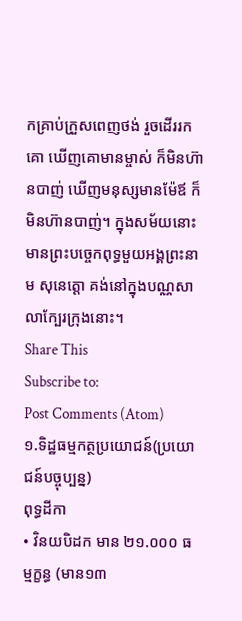កគ្រាប់ក្រួសពេញថង់ រួចដើររកគោ ឃើញគោមានម្ចាស់ ក៏មិនហ៊ានបាញ់ ឃើញមនុស្សមានម៉ែឪ ក៏មិនហ៊ានបាញ់។ ក្នុងសម័យនោះ មានព្រះបច្ចេកពុទ្ធមួយអង្គព្រះនាម សុនេត្តោ គង់នៅក្នុងបណ្ណសាលាក្បែរក្រុងនោះ។
Share This
Subscribe to:
Post Comments (Atom)
១.ទិដ្ឋធម្មកត្ថប្រយោជន៍(ប្រយោជន៍បច្ចុប្បន្ន)
ពុទ្ធដីកា
• វិនយបិដក មាន ២១.០០០ ធម្មក្ខន្ធ (មាន១៣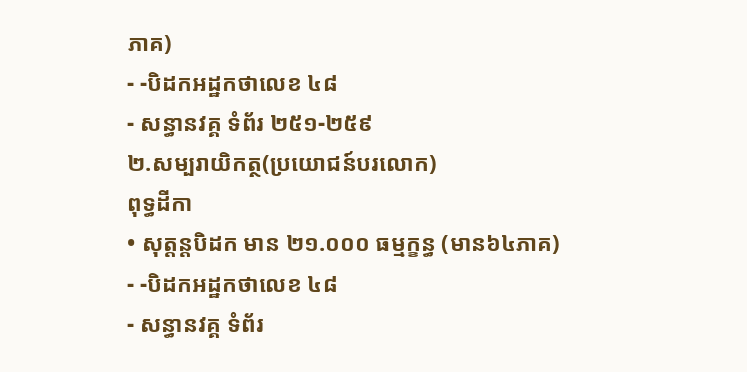ភាគ)
- -បិដកអដ្ឋកថាលេខ ៤៨
- សន្ធានវគ្គ ទំព័រ ២៥១-២៥៩
២.សម្បរាយិកត្ថ(ប្រយោជន៍បរលោក)
ពុទ្ធដីកា
• សុត្តន្តបិដក មាន ២១.០០០ ធម្មក្ខន្ធ (មាន៦៤ភាគ)
- -បិដកអដ្ឋកថាលេខ ៤៨
- សន្ធានវគ្គ ទំព័រ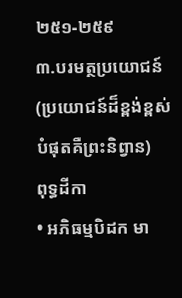២៥១-២៥៩
៣.បរមត្ថប្រយោជន៍
(ប្រយោជន៍ដ៏ខ្ពង់ខ្ពស់បំផុតគឺព្រះនិព្វាន)
ពុទ្ធដីកា
• អភិធម្មបិដក មា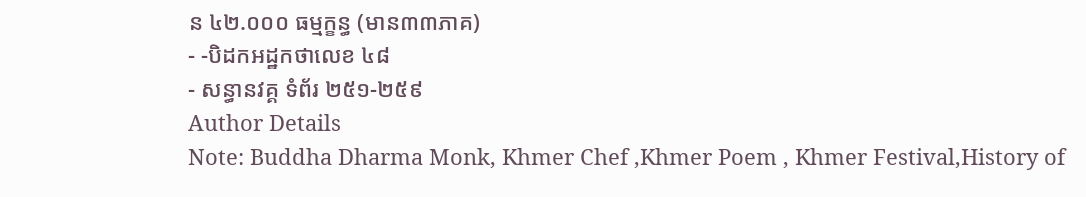ន ៤២.០០០ ធម្មក្ខន្ធ (មាន៣៣ភាគ)
- -បិដកអដ្ឋកថាលេខ ៤៨
- សន្ធានវគ្គ ទំព័រ ២៥១-២៥៩
Author Details
Note: Buddha Dharma Monk, Khmer Chef ,Khmer Poem , Khmer Festival,History of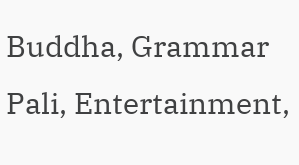Buddha, Grammar Pali, Entertainment,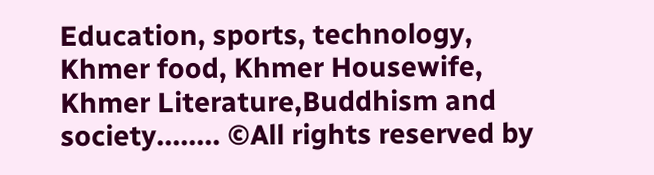Education, sports, technology, Khmer food, Khmer Housewife, Khmer Literature,Buddhism and society........ ©All rights reserved by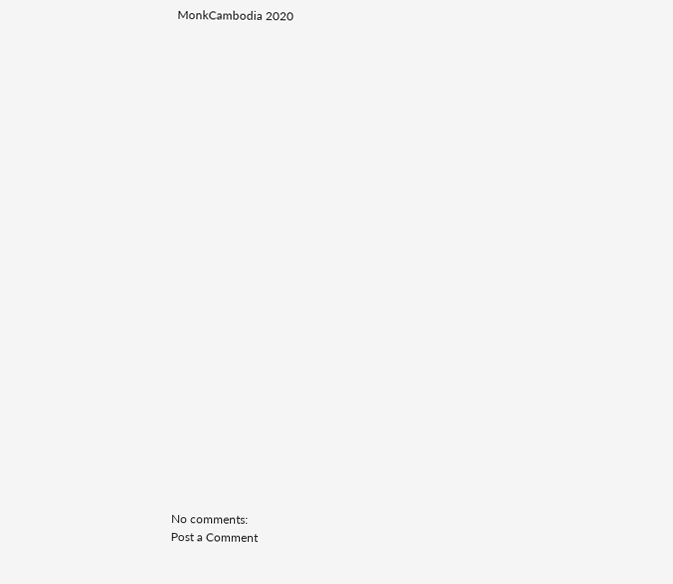MonkCambodia 2020



























No comments:
Post a Comment